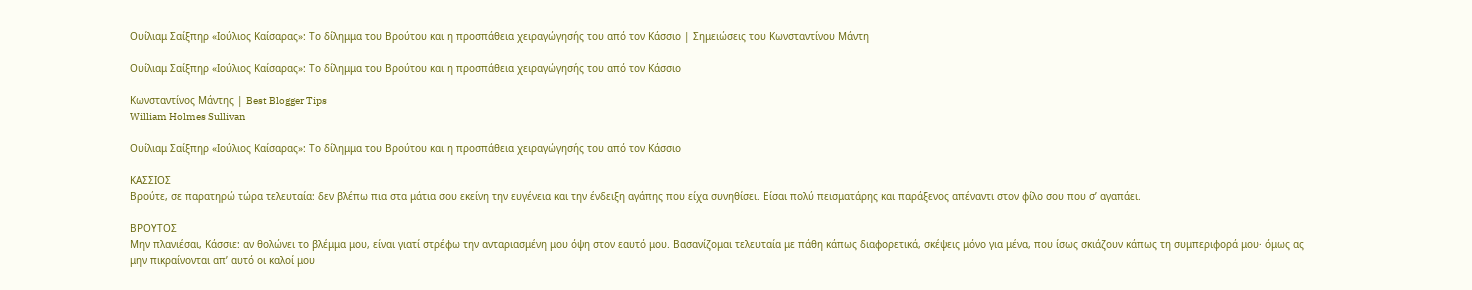Ουίλιαμ Σαίξπηρ «Ιούλιος Καίσαρας»: Το δίλημμα του Βρούτου και η προσπάθεια χειραγώγησής του από τον Κάσσιο | Σημειώσεις του Κωνσταντίνου Μάντη

Ουίλιαμ Σαίξπηρ «Ιούλιος Καίσαρας»: Το δίλημμα του Βρούτου και η προσπάθεια χειραγώγησής του από τον Κάσσιο

Κωνσταντίνος Μάντης | Best Blogger Tips
William Holmes Sullivan

Ουίλιαμ Σαίξπηρ «Ιούλιος Καίσαρας»: Το δίλημμα του Βρούτου και η προσπάθεια χειραγώγησής του από τον Κάσσιο

ΚΑΣΣΙΟΣ
Βρούτε, σε παρατηρώ τώρα τελευταία: δεν βλέπω πια στα μάτια σου εκείνη την ευγένεια και την ένδειξη αγάπης που είχα συνηθίσει. Είσαι πολύ πεισματάρης και παράξενος απέναντι στον φίλο σου που σ’ αγαπάει.

ΒΡΟΥΤΟΣ
Μην πλανιέσαι, Κάσσιε: αν θολώνει το βλέμμα μου, είναι γιατί στρέφω την ανταριασμένη μου όψη στον εαυτό μου. Βασανίζομαι τελευταία με πάθη κάπως διαφορετικά, σκέψεις μόνο για μένα, που ίσως σκιάζουν κάπως τη συμπεριφορά μου· όμως ας μην πικραίνονται απ’ αυτό οι καλοί μου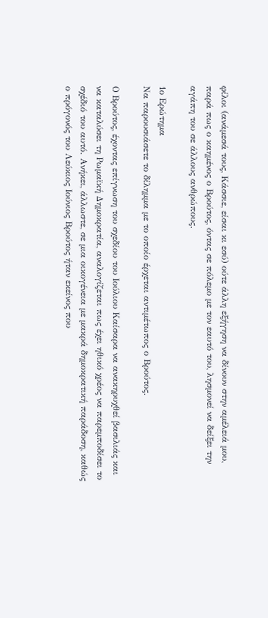φίλοι (ανάμεσά τους, Κάσσιε, είσαι κι εσύ) ούτε άλλη εξήγηση να δίνουν στην αμέλειά μου, παρά πως ο καημένος ο Βρούτος, όντας σε πόλεμο με τον εαυτό του, λησμονεί να δείξει την αγάπη του σε άλλους ανθρώπους.

1ο Ερώτημα
Να παρουσιάσετε το δίλημμα με το οποίο έρχεται αντιμέτωπος ο Βρούτος.

Ο Βρούτος, έχοντας επίγνωση του σχεδίου του Ιούλιου Καίσαρα να ανακηρυχθεί βασιλιάς και να καταλύσει τη Ρωμαϊκή Δημοκρατία, αναλογίζεται πως έχει ηθικό χρέος να παρεμποδίσει το σχέδιό του αυτό. Ανήκει, άλλωστε, σε μια οικογένεια με μακρά δημοκρατική παράδοση, καθώς ο πρόγονός του Λεύκιος Ιούνιος Βρούτος ήταν εκείνος που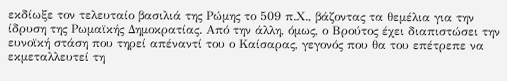εκδίωξε τον τελευταίο βασιλιά της Ρώμης το 509 π.Χ., βάζοντας τα θεμέλια για την ίδρυση της Ρωμαϊκής Δημοκρατίας. Από την άλλη, όμως, ο Βρούτος έχει διαπιστώσει την ευνοϊκή στάση που τηρεί απέναντί του ο Καίσαρας, γεγονός που θα του επέτρεπε να εκμεταλλευτεί τη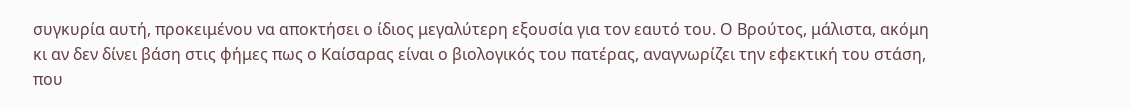συγκυρία αυτή, προκειμένου να αποκτήσει ο ίδιος μεγαλύτερη εξουσία για τον εαυτό του. Ο Βρούτος, μάλιστα, ακόμη κι αν δεν δίνει βάση στις φήμες πως ο Καίσαρας είναι ο βιολογικός του πατέρας, αναγνωρίζει την εφεκτική του στάση, που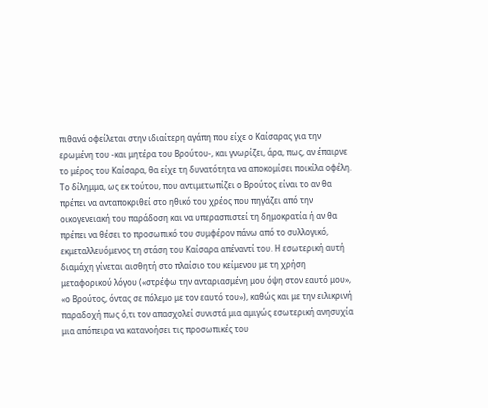πιθανά οφείλεται στην ιδιαίτερη αγάπη που είχε ο Καίσαρας για την ερωμένη του -και μητέρα του Βρούτου-, και γνωρίζει, άρα, πως, αν έπαιρνε το μέρος του Καίσαρα, θα είχε τη δυνατότητα να αποκομίσει ποικίλα οφέλη.
Το δίλημμα, ως εκ τούτου, που αντιμετωπίζει ο Βρούτος είναι το αν θα πρέπει να ανταποκριθεί στο ηθικό του χρέος που πηγάζει από την οικογενειακή του παράδοση και να υπερασπιστεί τη δημοκρατία ή αν θα πρέπει να θέσει το προσωπικό του συμφέρον πάνω από το συλλογικό, εκμεταλλευόμενος τη στάση του Καίσαρα απέναντί του. Η εσωτερική αυτή διαμάχη γίνεται αισθητή στο πλαίσιο του κείμενου με τη χρήση μεταφορικού λόγου («στρέφω την ανταριασμένη μου όψη στον εαυτό μου», «ο Βρούτος, όντας σε πόλεμο με τον εαυτό του»), καθώς και με την ειλικρινή παραδοχή πως ό,τι τον απασχολεί συνιστά μια αμιγώς εσωτερική ανησυχία μια απόπειρα να κατανοήσει τις προσωπικές του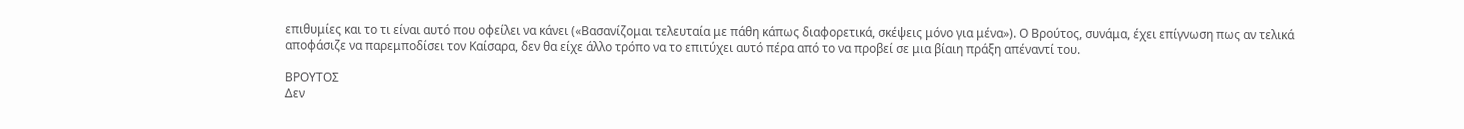επιθυμίες και το τι είναι αυτό που οφείλει να κάνει («Βασανίζομαι τελευταία με πάθη κάπως διαφορετικά, σκέψεις μόνο για μένα»). Ο Βρούτος, συνάμα, έχει επίγνωση πως αν τελικά αποφάσιζε να παρεμποδίσει τον Καίσαρα, δεν θα είχε άλλο τρόπο να το επιτύχει αυτό πέρα από το να προβεί σε μια βίαιη πράξη απέναντί του.

ΒΡΟΥΤΟΣ
Δεν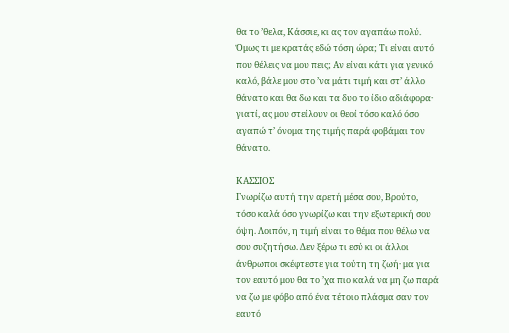θα το ’θελα, Κάσσιε, κι ας τον αγαπάω πολύ. Όμως τι με κρατάς εδώ τόση ώρα; Τι είναι αυτό που θέλεις να μου πεις; Αν είναι κάτι για γενικό καλό, βάλε μου στο ’να μάτι τιμή και στ’ άλλο θάνατο και θα δω και τα δυο το ίδιο αδιάφορα· γιατί, ας μου στείλουν οι θεοί τόσο καλό όσο αγαπώ τ’ όνομα της τιμής παρά φοβάμαι τον θάνατο.

ΚΑΣΣΙΟΣ
Γνωρίζω αυτή την αρετή μέσα σου, Βρούτο, τόσο καλά όσο γνωρίζω και την εξωτερική σου όψη. Λοιπόν, η τιμή είναι το θέμα που θέλω να σου συζητήσω. Δεν ξέρω τι εσύ κι οι άλλοι άνθρωποι σκέφτεστε για τούτη τη ζωή· μα για τον εαυτό μου θα το ’χα πιο καλά να μη ζω παρά να ζω με φόβο από ένα τέτοιο πλάσμα σαν τον εαυτό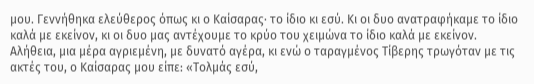μου. Γεννήθηκα ελεύθερος όπως κι ο Καίσαρας· το ίδιο κι εσύ. Κι οι δυο ανατραφήκαμε το ίδιο καλά με εκείνον, κι οι δυο μας αντέχουμε το κρύο του χειμώνα το ίδιο καλά με εκείνον.
Αλήθεια, μια μέρα αγριεμένη, με δυνατό αγέρα, κι ενώ ο ταραγμένος Τίβερης τρωγόταν με τις ακτές του, ο Καίσαρας μου είπε: «Τολμάς εσύ,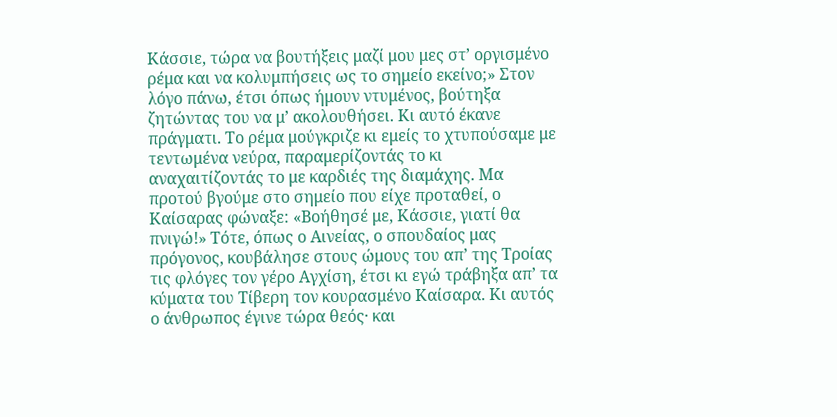Κάσσιε, τώρα να βουτήξεις μαζί μου μες στ’ οργισμένο ρέμα και να κολυμπήσεις ως το σημείο εκείνο;» Στον λόγο πάνω, έτσι όπως ήμουν ντυμένος, βούτηξα ζητώντας του να μ’ ακολουθήσει. Κι αυτό έκανε πράγματι. Το ρέμα μούγκριζε κι εμείς το χτυπούσαμε με τεντωμένα νεύρα, παραμερίζοντάς το κι αναχαιτίζοντάς το με καρδιές της διαμάχης. Μα προτού βγούμε στο σημείο που είχε προταθεί, ο Καίσαρας φώναξε: «Βοήθησέ με, Κάσσιε, γιατί θα πνιγώ!» Τότε, όπως ο Αινείας, ο σπουδαίος μας πρόγονος, κουβάλησε στους ώμους του απ’ της Τροίας τις φλόγες τον γέρο Αγχίση, έτσι κι εγώ τράβηξα απ’ τα κύματα του Τίβερη τον κουρασμένο Καίσαρα. Κι αυτός ο άνθρωπος έγινε τώρα θεός· και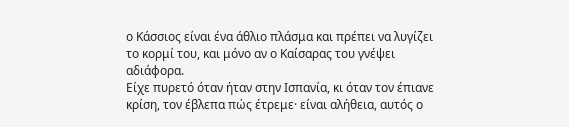ο Κάσσιος είναι ένα άθλιο πλάσμα και πρέπει να λυγίζει το κορμί του, και μόνο αν ο Καίσαρας του γνέψει αδιάφορα.
Είχε πυρετό όταν ήταν στην Ισπανία, κι όταν τον έπιανε κρίση, τον έβλεπα πώς έτρεμε· είναι αλήθεια, αυτός ο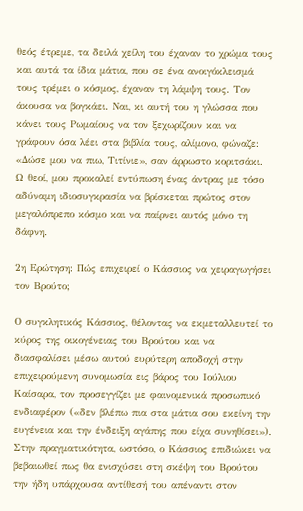θεός έτρεμε, τα δειλά χείλη του έχαναν το χρώμα τους και αυτά τα ίδια μάτια, που σε ένα ανοιγόκλεισμά τους τρέμει ο κόσμος, έχαναν τη λάμψη τους. Τον άκουσα να βογκάει. Ναι, κι αυτή του η γλώσσα που κάνει τους Ρωμαίους να τον ξεχωρίζουν και να γράφουν όσα λέει στα βιβλία τους, αλίμονο, φώναζε: «Δώσε μου να πιω, Τιτίνιε», σαν άρρωστο κοριτσάκι. Ω θεοί, μου προκαλεί εντύπωση ένας άντρας με τόσο αδύναμη ιδιοσυγκρασία να βρίσκεται πρώτος στον μεγαλόπρεπο κόσμο και να παίρνει αυτός μόνο τη δάφνη.

2η Ερώτηση: Πώς επιχειρεί ο Κάσσιος να χειραγωγήσει τον Βρούτο;

Ο συγκλητικός Κάσσιος, θέλοντας να εκμεταλλευτεί το κύρος της οικογένειας του Βρούτου και να διασφαλίσει μέσω αυτού ευρύτερη αποδοχή στην επιχειρούμενη συνομωσία εις βάρος του Ιούλιου Καίσαρα, τον προσεγγίζει με φαινομενικά προσωπικό ενδιαφέρον («δεν βλέπω πια στα μάτια σου εκείνη την ευγένεια και την ένδειξη αγάπης που είχα συνηθίσει»). Στην πραγματικότητα, ωστόσο, ο Κάσσιος επιδιώκει να βεβαιωθεί πως θα ενισχύσει στη σκέψη του Βρούτου την ήδη υπάρχουσα αντίθεσή του απέναντι στον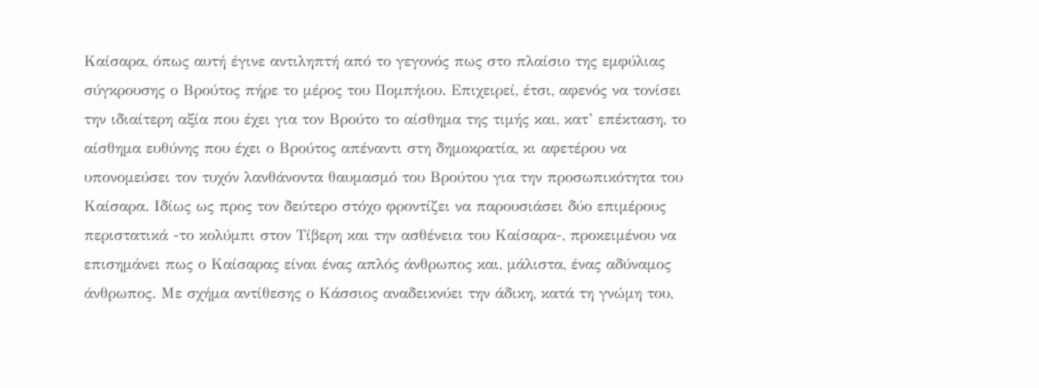Καίσαρα, όπως αυτή έγινε αντιληπτή από το γεγονός πως στο πλαίσιο της εμφύλιας σύγκρουσης ο Βρούτος πήρε το μέρος του Πομπήιου. Επιχειρεί, έτσι, αφενός να τονίσει την ιδιαίτερη αξία που έχει για τον Βρούτο το αίσθημα της τιμής και, κατ’ επέκταση, το αίσθημα ευθύνης που έχει ο Βρούτος απέναντι στη δημοκρατία, κι αφετέρου να υπονομεύσει τον τυχόν λανθάνοντα θαυμασμό του Βρούτου για την προσωπικότητα του Καίσαρα. Ιδίως ως προς τον δεύτερο στόχο φροντίζει να παρουσιάσει δύο επιμέρους περιστατικά -το κολύμπι στον Τίβερη και την ασθένεια του Καίσαρα-, προκειμένου να επισημάνει πως ο Καίσαρας είναι ένας απλός άνθρωπος και, μάλιστα, ένας αδύναμος άνθρωπος. Με σχήμα αντίθεσης ο Κάσσιος αναδεικνύει την άδικη, κατά τη γνώμη του,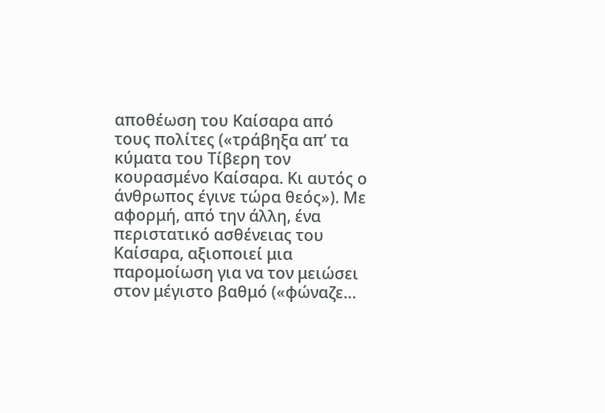αποθέωση του Καίσαρα από τους πολίτες («τράβηξα απ’ τα κύματα του Τίβερη τον κουρασμένο Καίσαρα. Κι αυτός ο άνθρωπος έγινε τώρα θεός»). Με αφορμή, από την άλλη, ένα περιστατικό ασθένειας του Καίσαρα, αξιοποιεί μια παρομοίωση για να τον μειώσει στον μέγιστο βαθμό («φώναζε…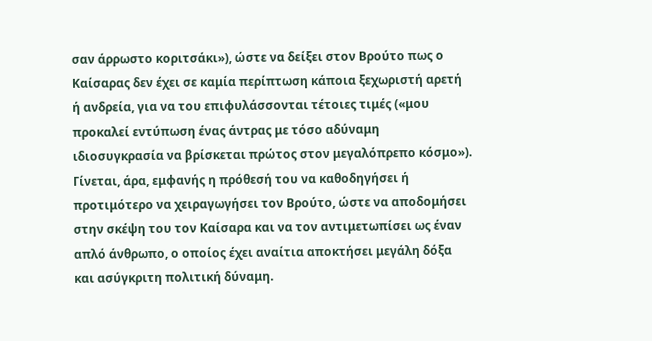σαν άρρωστο κοριτσάκι»), ώστε να δείξει στον Βρούτο πως ο Καίσαρας δεν έχει σε καμία περίπτωση κάποια ξεχωριστή αρετή ή ανδρεία, για να του επιφυλάσσονται τέτοιες τιμές («μου προκαλεί εντύπωση ένας άντρας με τόσο αδύναμη ιδιοσυγκρασία να βρίσκεται πρώτος στον μεγαλόπρεπο κόσμο»). Γίνεται, άρα, εμφανής η πρόθεσή του να καθοδηγήσει ή προτιμότερο να χειραγωγήσει τον Βρούτο, ώστε να αποδομήσει στην σκέψη του τον Καίσαρα και να τον αντιμετωπίσει ως έναν απλό άνθρωπο, ο οποίος έχει αναίτια αποκτήσει μεγάλη δόξα και ασύγκριτη πολιτική δύναμη.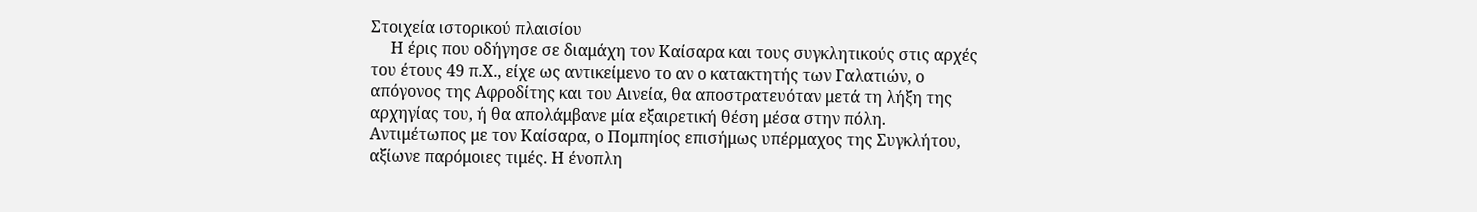Στοιχεία ιστορικού πλαισίου
     Η έρις που οδήγησε σε διαμάχη τον Καίσαρα και τους συγκλητικούς στις αρχές του έτους 49 π.Χ., είχε ως αντικείμενο το αν ο κατακτητής των Γαλατιών, ο απόγονος της Αφροδίτης και του Αινεία, θα αποστρατευόταν μετά τη λήξη της αρχηγίας του, ή θα απολάμβανε μία εξαιρετική θέση μέσα στην πόλη. Αντιμέτωπος με τον Καίσαρα, ο Πομπηίος επισήμως υπέρμαχος της Συγκλήτου, αξίωνε παρόμοιες τιμές. Η ένοπλη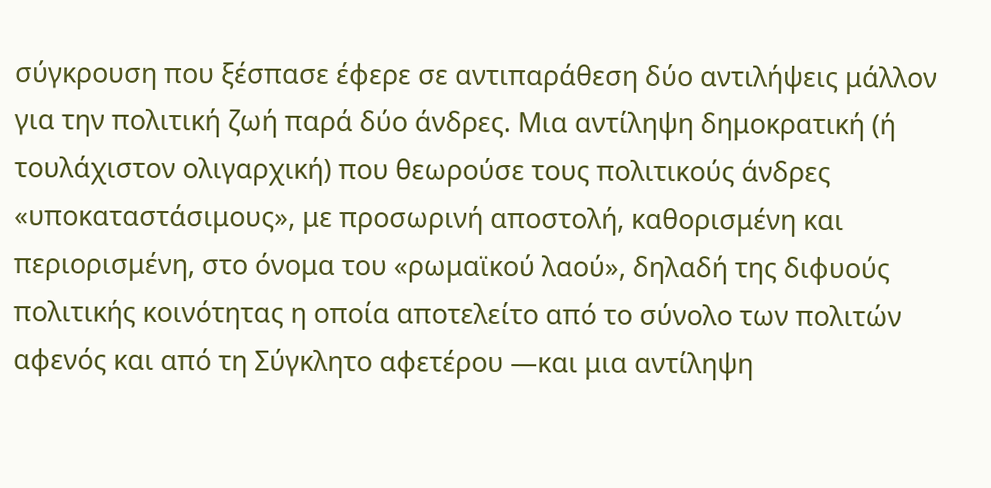σύγκρουση που ξέσπασε έφερε σε αντιπαράθεση δύο αντιλήψεις μάλλον για την πολιτική ζωή παρά δύο άνδρες. Μια αντίληψη δημοκρατική (ή τουλάχιστον ολιγαρχική) που θεωρούσε τους πολιτικούς άνδρες «υποκαταστάσιμους», με προσωρινή αποστολή, καθορισμένη και περιορισμένη, στο όνομα του «ρωμαϊκού λαού», δηλαδή της διφυούς πολιτικής κοινότητας η οποία αποτελείτο από το σύνολο των πολιτών αφενός και από τη Σύγκλητο αφετέρου —και μια αντίληψη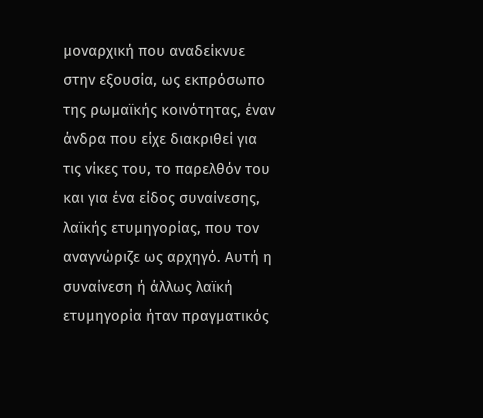μοναρχική που αναδείκνυε στην εξουσία, ως εκπρόσωπο της ρωμαϊκής κοινότητας, έναν άνδρα που είχε διακριθεί για τις νίκες του, το παρελθόν του και για ένα είδος συναίνεσης, λαϊκής ετυμηγορίας, που τον αναγνώριζε ως αρχηγό. Αυτή η συναίνεση ή άλλως λαϊκή ετυμηγορία ήταν πραγματικός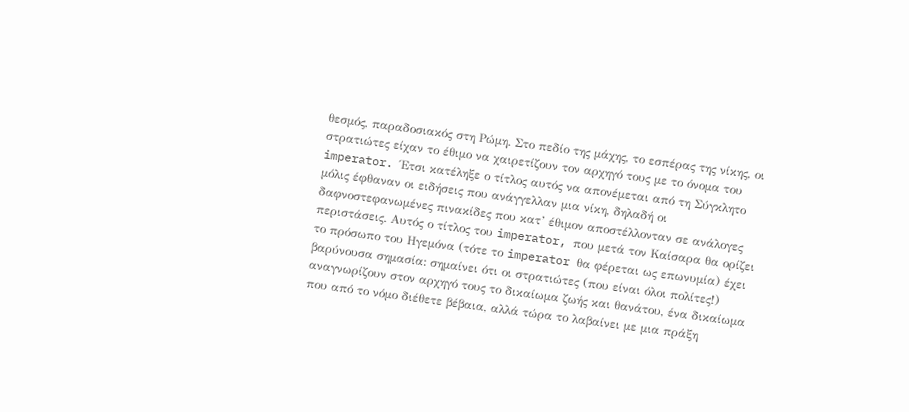θεσμός, παραδοσιακός στη Ρώμη. Στο πεδίο της μάχης, το εσπέρας της νίκης, οι στρατιώτες είχαν το έθιμο να χαιρετίζουν τον αρχηγό τους με το όνομα του imperator. Έτσι κατέληξε ο τίτλος αυτός να απονέμεται από τη Σύγκλητο μόλις έφθαναν οι ειδήσεις που ανάγγελλαν μια νίκη, δηλαδή οι δαφνοστεφανωμένες πινακίδες που κατ’ έθιμον αποστέλλονταν σε ανάλογες περιστάσεις. Αυτός ο τίτλος του imperator, που μετά τον Καίσαρα θα ορίζει το πρόσωπο του Ηγεμόνα (τότε το imperator θα φέρεται ως επωνυμία) έχει βαρύνουσα σημασία: σημαίνει ότι οι στρατιώτες (που είναι όλοι πολίτες!) αναγνωρίζουν στον αρχηγό τους το δικαίωμα ζωής και θανάτου, ένα δικαίωμα που από το νόμο διέθετε βέβαια, αλλά τώρα το λαβαίνει με μια πράξη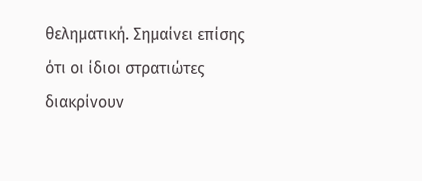θεληματική. Σημαίνει επίσης ότι οι ίδιοι στρατιώτες διακρίνουν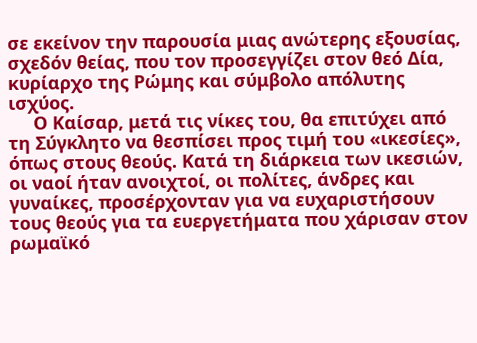σε εκείνον την παρουσία μιας ανώτερης εξουσίας, σχεδόν θείας, που τον προσεγγίζει στον θεό Δία, κυρίαρχο της Ρώμης και σύμβολο απόλυτης ισχύος.
     Ο Καίσαρ, μετά τις νίκες του, θα επιτύχει από τη Σύγκλητο να θεσπίσει προς τιμή του «ικεσίες», όπως στους θεούς. Κατά τη διάρκεια των ικεσιών, οι ναοί ήταν ανοιχτοί, οι πολίτες, άνδρες και γυναίκες, προσέρχονταν για να ευχαριστήσουν τους θεούς για τα ευεργετήματα που χάρισαν στον ρωμαϊκό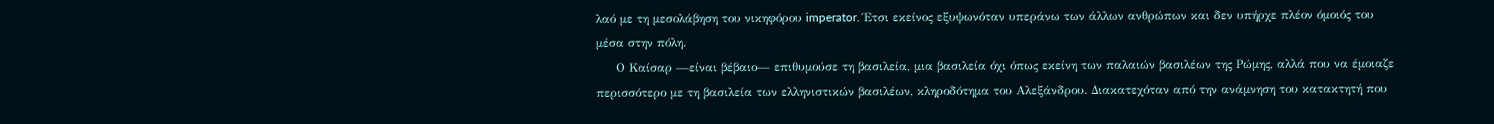λαό με τη μεσολάβηση του νικηφόρου imperator. Έτσι εκείνος εξυψωνόταν υπεράνω των άλλων ανθρώπων και δεν υπήρχε πλέον όμοιός του μέσα στην πόλη.
     Ο Καίσαρ —είναι βέβαιο— επιθυμούσε τη βασιλεία, μια βασιλεία όχι όπως εκείνη των παλαιών βασιλέων της Ρώμης, αλλά που να έμοιαζε περισσότερο με τη βασιλεία των ελληνιστικών βασιλέων, κληροδότημα του Αλεξάνδρου. Διακατεχόταν από την ανάμνηση του κατακτητή που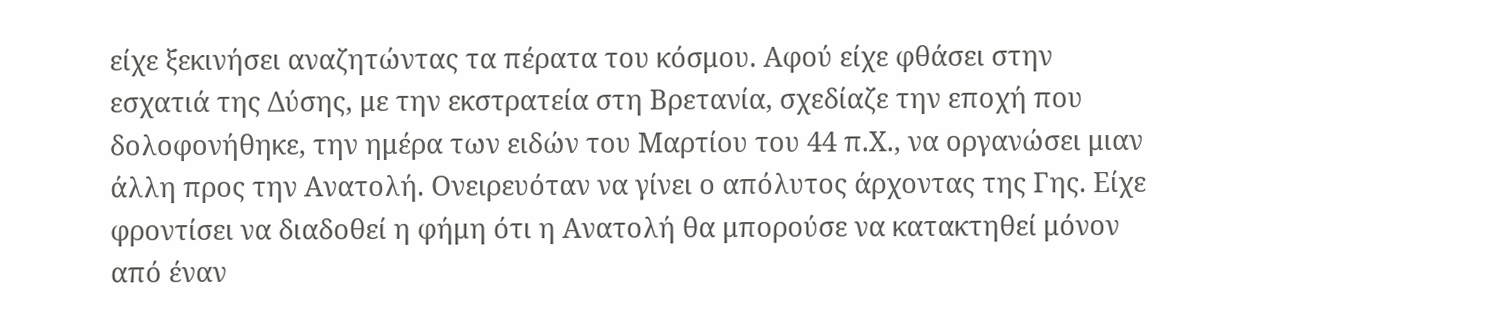είχε ξεκινήσει αναζητώντας τα πέρατα του κόσμου. Αφού είχε φθάσει στην εσχατιά της Δύσης, με την εκστρατεία στη Βρετανία, σχεδίαζε την εποχή που δολοφονήθηκε, την ημέρα των ειδών του Μαρτίου του 44 π.Χ., να οργανώσει μιαν άλλη προς την Ανατολή. Ονειρευόταν να γίνει ο απόλυτος άρχοντας της Γης. Είχε φροντίσει να διαδοθεί η φήμη ότι η Ανατολή θα μπορούσε να κατακτηθεί μόνον από έναν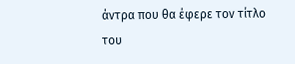άντρα που θα έφερε τον τίτλο του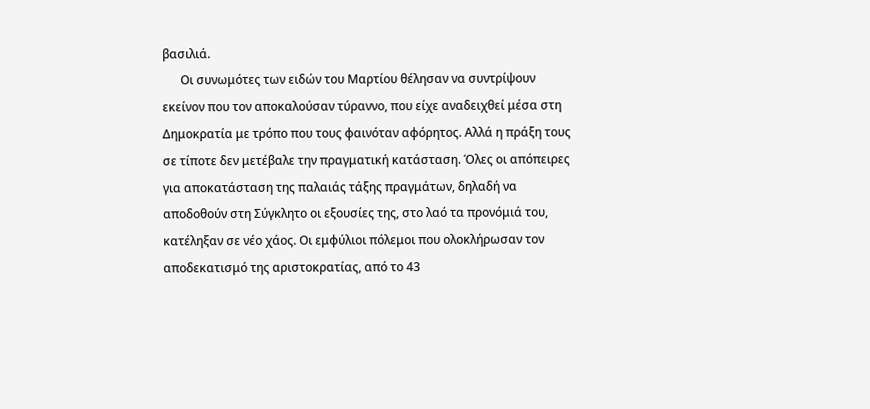βασιλιά.
      Οι συνωμότες των ειδών του Μαρτίου θέλησαν να συντρίψουν εκείνον που τον αποκαλούσαν τύραννο, που είχε αναδειχθεί μέσα στη Δημοκρατία με τρόπο που τους φαινόταν αφόρητος. Αλλά η πράξη τους σε τίποτε δεν μετέβαλε την πραγματική κατάσταση. Όλες οι απόπειρες για αποκατάσταση της παλαιάς τάξης πραγμάτων, δηλαδή να αποδοθούν στη Σύγκλητο οι εξουσίες της, στο λαό τα προνόμιά του, κατέληξαν σε νέο χάος. Οι εμφύλιοι πόλεμοι που ολοκλήρωσαν τον αποδεκατισμό της αριστοκρατίας, από το 43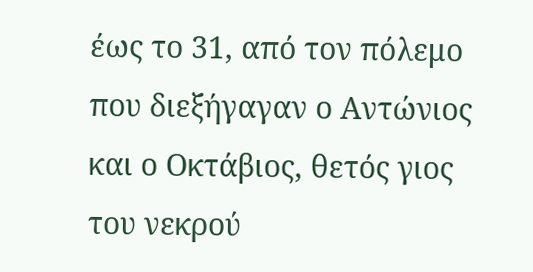έως το 31, από τον πόλεμο που διεξήγαγαν ο Αντώνιος και ο Οκτάβιος, θετός γιος του νεκρού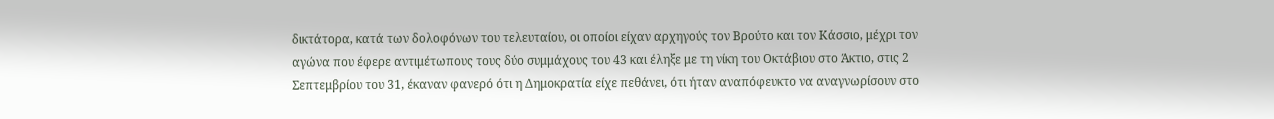δικτάτορα, κατά των δολοφόνων του τελευταίου, οι οποίοι είχαν αρχηγούς τον Βρούτο και τον Κάσσιο, μέχρι τον αγώνα που έφερε αντιμέτωπους τους δύο συμμάχους του 43 και έληξε με τη νίκη του Οκτάβιου στο Άκτιο, στις 2 Σεπτεμβρίου του 31, έκαναν φανερό ότι η Δημοκρατία είχε πεθάνει, ότι ήταν αναπόφευκτο να αναγνωρίσουν στο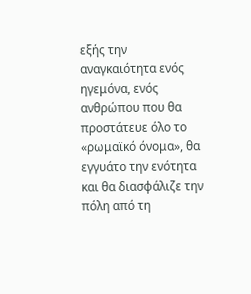εξής την αναγκαιότητα ενός ηγεμόνα, ενός ανθρώπου που θα προστάτευε όλο το «ρωμαϊκό όνομα», θα εγγυάτο την ενότητα και θα διασφάλιζε την πόλη από τη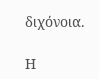διχόνοια.

Η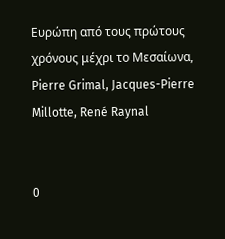Ευρώπη από τους πρώτους χρόνους μέχρι το Μεσαίωνα, Pierre Grimal, Jacques-Pierre Millotte, René Raynal


0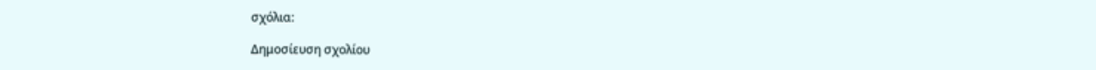σχόλια:

Δημοσίευση σχολίου